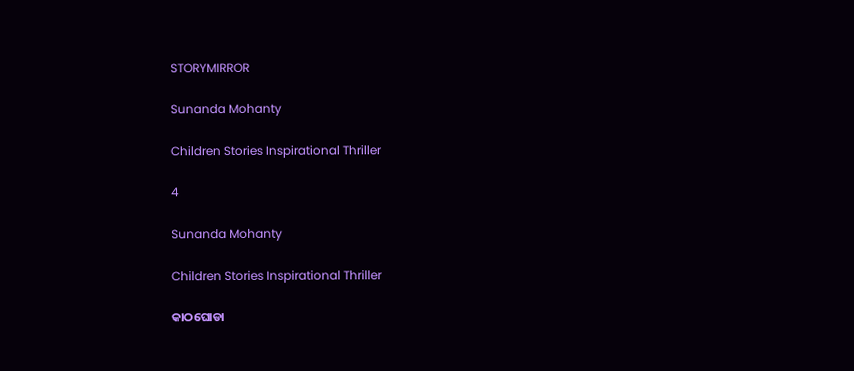STORYMIRROR

Sunanda Mohanty

Children Stories Inspirational Thriller

4

Sunanda Mohanty

Children Stories Inspirational Thriller

କାଠଘୋଡା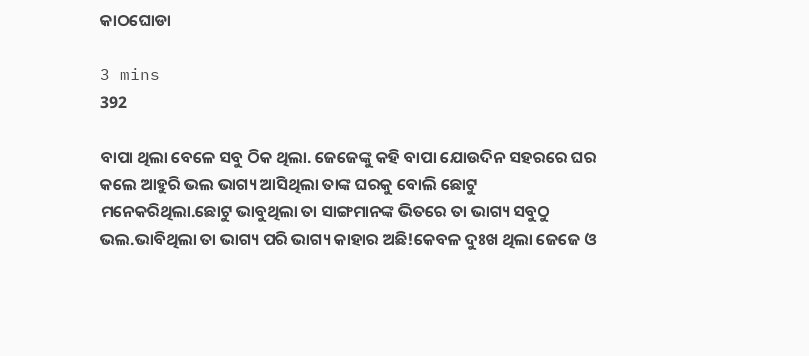କାଠଘୋଡା

3 mins
392

ବାପା ଥିଲା ବେଳେ ସବୁ ଠିକ ଥିଲା. ଜେଜେଙ୍କୁ କହି ବାପା ଯୋଉଦିନ ସହରରେ ଘର କଲେ ଆହୁରି ଭଲ ଭାଗ୍ୟ ଆସିଥିଲା ତାଙ୍କ ଘରକୁ ବୋଲି ଛୋଟୁ ମନେକରିଥିଲା.ଛୋଟୁ ଭାବୁଥିଲା ତା ସାଙ୍ଗମାନଙ୍କ ଭିତରେ ତା ଭାଗ୍ୟ ସବୁଠୁ ଭଲ.ଭାବିଥିଲା ତା ଭାଗ୍ୟ ପରି ଭାଗ୍ୟ କାହାର ଅଛି!କେବଳ ଦୁଃଖ ଥିଲା ଜେଜେ ଓ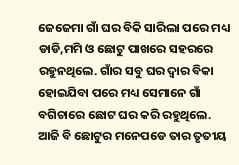ଜେଜେମା ଗାଁ ଘର ବିକି ସାରିଲା ପରେ ମଧ୍ୟ ଡାଡି,ମମି ଓ ଛୋଟୁ ପାଖରେ ସହରରେ ରହୁନଥିଲେ. ଗାଁର ସବୁ ଘର ଦ୍ୱାର ବିକା ହୋଇଯିବା ପରେ ମଧ୍ୟ ସେମାନେ ଗାଁ ବଗିଚାରେ ଛୋଟ ଘର କରି ରହୁଥିଲେ. ଆଜି ବି ଛୋଟୁର ମନେପଡେ ତାର ତୃତୀୟ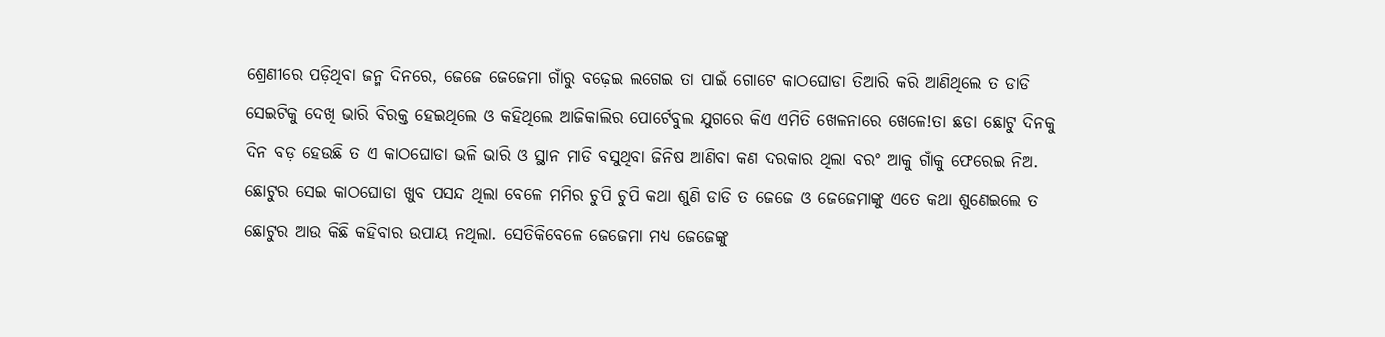ଶ୍ରେଣୀରେ ପଡ଼ିଥିବା ଜନ୍ମ ଦିନରେ, ଜେଜେ ଜେଜେମା ଗାଁରୁ ବଢ଼େଇ ଲଗେଇ ତା ପାଇଁ ଗୋଟେ କାଠଘୋଡା ତିଆରି କରି ଆଣିଥିଲେ ତ ଡାଡି ସେଇଟିକୁ ଦେଖି ଭାରି ବିରକ୍ତ ହେଇଥିଲେ ଓ କହିଥିଲେ ଆଜିକାଲିର ପୋର୍ଟେବୁଲ ଯୁଗରେ କିଏ ଏମିତି ଖେଳନାରେ ଖେଳେ!ତା ଛଡା ଛୋଟୁ ଦିନକୁ ଦିନ ବଡ଼ ହେଉଛି ତ ଏ କାଠଘୋଡା ଭଳି ଭାରି ଓ ସ୍ଥାନ ମାଡି ବସୁଥିବା ଜିନିଷ ଆଣିବା କଣ ଦରକାର ଥିଲା ବରଂ ଆକୁ ଗାଁକୁ ଫେରେଇ ନିଅ. ଛୋଟୁର ସେଇ କାଠଘୋଡା ଖୁବ ପସନ୍ଦ ଥିଲା ବେଳେ ମମିର ଚୁପି ଚୁପି କଥା ଶୁଣି ଡାଡି ତ ଜେଜେ ଓ ଜେଜେମାଙ୍କୁ ଏତେ କଥା ଶୁଣେଇଲେ ତ ଛୋଟୁର ଆଉ କିଛି କହିବାର ଉପାୟ ନଥିଲା. ସେତିକିବେଳେ ଜେଜେମା ମଧ୍ୟ ଜେଜେଙ୍କୁ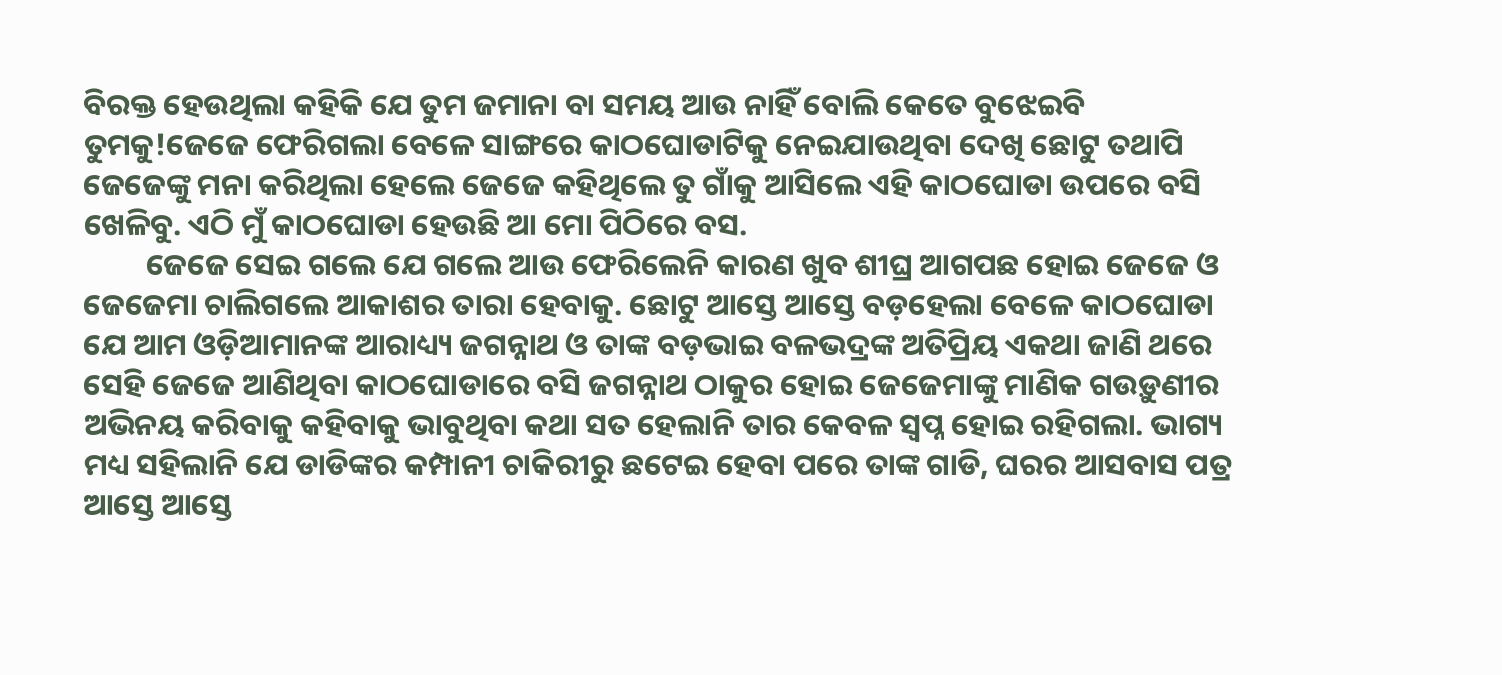ବିରକ୍ତ ହେଉଥିଲା କହିକି ଯେ ତୁମ ଜମାନା ବା ସମୟ ଆଉ ନାହିଁ ବୋଲି କେତେ ବୁଝେଇବି ତୁମକୁ!ଜେଜେ ଫେରିଗଲା ବେଳେ ସାଙ୍ଗରେ କାଠଘୋଡାଟିକୁ ନେଇଯାଉଥିବା ଦେଖି ଛୋଟୁ ତଥାପି ଜେଜେଙ୍କୁ ମନା କରିଥିଲା ହେଲେ ଜେଜେ କହିଥିଲେ ତୁ ଗାଁକୁ ଆସିଲେ ଏହି କାଠଘୋଡା ଉପରେ ବସି ଖେଳିବୁ. ଏଠି ମୁଁ କାଠଘୋଡା ହେଉଛି ଆ ମୋ ପିଠିରେ ବସ.
         ଜେଜେ ସେଇ ଗଲେ ଯେ ଗଲେ ଆଉ ଫେରିଲେନି କାରଣ ଖୁବ ଶୀଘ୍ର ଆଗପଛ ହୋଇ ଜେଜେ ଓ ଜେଜେମା ଚାଲିଗଲେ ଆକାଶର ତାରା ହେବାକୁ. ଛୋଟୁ ଆସ୍ତେ ଆସ୍ତେ ବଡ଼ହେଲା ବେଳେ କାଠଘୋଡା ଯେ ଆମ ଓଡ଼ିଆମାନଙ୍କ ଆରାଧ୍ୟ୍ୟ ଜଗନ୍ନାଥ ଓ ତାଙ୍କ ବଡ଼ଭାଇ ବଳଭଦ୍ରଙ୍କ ଅତିପ୍ରିୟ ଏକଥା ଜାଣି ଥରେ ସେହି ଜେଜେ ଆଣିଥିବା କାଠଘୋଡାରେ ବସି ଜଗନ୍ନାଥ ଠାକୁର ହୋଇ ଜେଜେମାଙ୍କୁ ମାଣିକ ଗଉଡ଼ୁଣୀର ଅଭିନୟ କରିବାକୁ କହିବାକୁ ଭାବୁଥିବା କଥା ସତ ହେଲାନି ତାର କେବଳ ସ୍ବପ୍ନ ହୋଇ ରହିଗଲା. ଭାଗ୍ୟ ମଧ୍ୟ ସହିଲାନି ଯେ ଡାଡିଙ୍କର କମ୍ପାନୀ ଚାକିରୀରୁ ଛଟେଇ ହେବା ପରେ ତାଙ୍କ ଗାଡି, ଘରର ଆସବାସ ପତ୍ର ଆସ୍ତେ ଆସ୍ତେ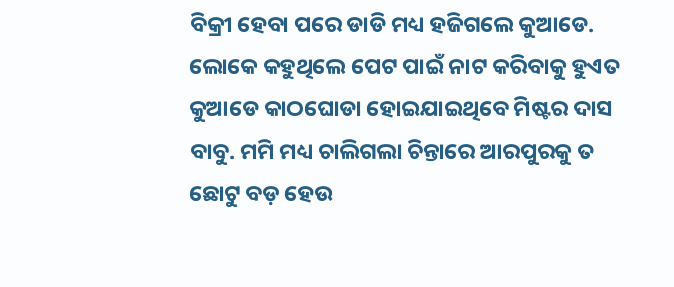ବିକ୍ରୀ ହେବା ପରେ ଡାଡି ମଧ୍ୟ ହଜିଗଲେ କୁଆଡେ. ଲୋକେ କହୁଥିଲେ ପେଟ ପାଇଁ ନାଟ କରିବାକୁ ହୁଏତ କୁଆଡେ କାଠଘୋଡା ହୋଇଯାଇଥିବେ ମିଷ୍ଟର ଦାସ ବାବୁ. ମମି ମଧ୍ୟ ଚାଲିଗଲା ଚିନ୍ତାରେ ଆରପୁରକୁ ତ ଛୋଟୁ ବଡ଼ ହେଉ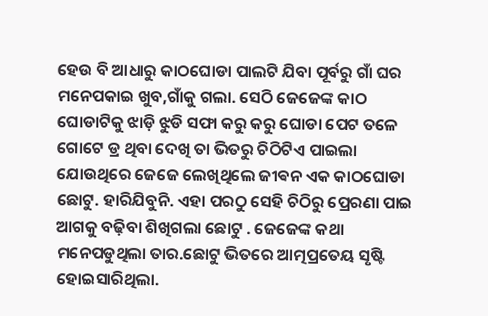ହେଉ ବି ଆଧାରୁ କାଠଘୋଡା ପାଲଟି ଯିବା ପୂର୍ବରୁ ଗାଁ ଘର ମନେପକାଇ ଖୁବ,ଗାଁକୁ ଗଲା. ସେଠି ଜେଜେଙ୍କ କାଠ ଘୋଡାଟିକୁ ଝାଡ଼ି ଝୁଡି ସଫା କରୁ କରୁ ଘୋଡା ପେଟ ତଳେ ଗୋଟେ ଡ୍ର ଥିବା ଦେଖି ତା ଭିତରୁ ଚିଠିଟିଏ ପାଇଲା ଯୋଉଥିରେ ଜେଜେ ଲେଖିଥିଲେ ଜୀଵନ ଏକ କାଠଘୋଡା ଛୋଟୁ. ହାରିଯିବୁନି. ଏହା ପରଠୁ ସେହି ଚିଠିରୁ ପ୍ରେରଣା ପାଇ ଆଗକୁ ବଢ଼ିବା ଶିଖିଗଲା ଛୋଟୁ . ଜେଜେଙ୍କ କଥା ମନେପଡୁଥିଲା ତାର.ଛୋଟୁ ଭିତରେ ଆତ୍ମପ୍ରତେୟ ସୃଷ୍ଟି ହୋଇସାରିଥିଲା.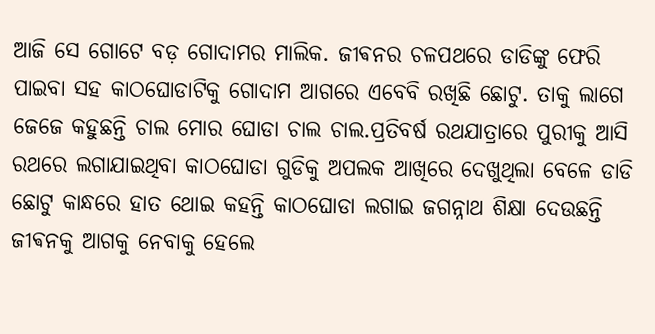ଆଜି ସେ ଗୋଟେ ବଡ଼ ଗୋଦାମର ମାଲିକ. ଜୀଵନର ଚଳପଥରେ ଡାଡିଙ୍କୁ ଫେରି ପାଇବା ସହ କାଠଘୋଡାଟିକୁ ଗୋଦାମ ଆଗରେ ଏବେବି ରଖିଛି ଛୋଟୁ. ତାକୁ ଲାଗେ ଜେଜେ କହୁଛନ୍ତି ଚାଲ ମୋର ଘୋଡା ଚାଲ ଚାଲ.ପ୍ରତିବର୍ଷ ରଥଯାତ୍ରାରେ ପୁରୀକୁ ଆସି ରଥରେ ଲଗାଯାଇଥିବା କାଠଘୋଡା ଗୁଡିକୁ ଅପଲକ ଆଖିରେ ଦେଖୁଥିଲା ବେଳେ ଡାଡି ଛୋଟୁ କାନ୍ଧରେ ହାତ ଥୋଇ କହନ୍ତି କାଠଘୋଡା ଲଗାଇ ଜଗନ୍ନାଥ ଶିକ୍ଷା ଦେଉଛନ୍ତି ଜୀଵନକୁ ଆଗକୁ ନେବାକୁ ହେଲେ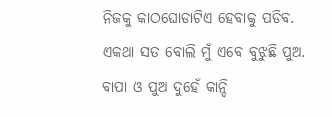ନିଜକୁ କାଠଘୋଡାଟିଏ ହେବାକୁ ପଡିବ. ଏକଥା ସତ ବୋଲି ମୁଁ ଏବେ ବୁଝୁଛି ପୁଅ. ବାପା ଓ ପୁଅ ଦୁହେଁ କାନ୍ଦି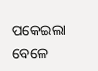ପକେଇଲା ବେଳେ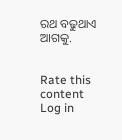ରଥ ବଢୁଥାଏ ଆଗକୁ.


Rate this content
Log in